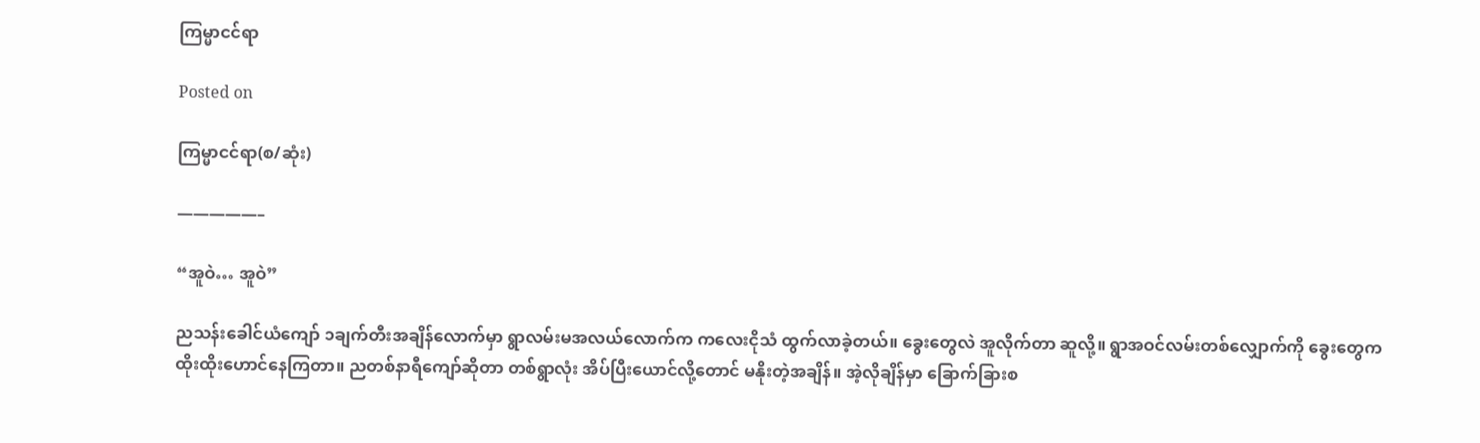ကြမ္မာငင်ရာ

Posted on

ကြမ္မာငင်ရာ(စ/ဆုံး)

—————–

“အူဝဲ… အူဝဲ”

ညသန်းခေါင်ယံကျော် ၁ချက်တီးအချိန်လောက်မှာ ရွာလမ်းမအလယ်လောက်က ကလေးငိုသံ ထွက်လာခဲ့တယ်။ ခွေးတွေလဲ အူလိုက်တာ ဆူလို့။ ရွာအဝင်လမ်းတစ်လျှောက်ကို ခွေးတွေက ထိုးထိုးဟောင်နေကြတာ။ ညတစ်နာရီကျော်ဆိုတာ တစ်ရွာလုံး အိပ်ပြီးယောင်လို့တောင် မနိုးတဲ့အချိန်။ အဲ့လိုချိန်မှာ ခြောက်ခြားစ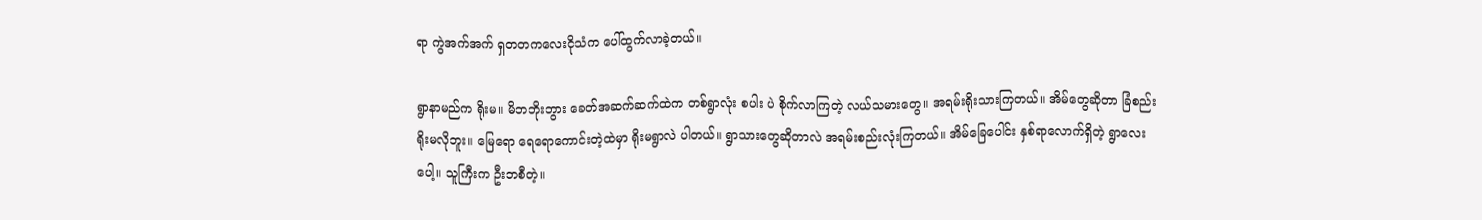ရာ ကွဲအက်အက် ရှတတကလေးငိုသံက ပေါ်ထွက်လာခဲ့တယ်။

ရွာနာမည်က ရိုးမ။ မိဘဘိုးဘွား ခေတ်အဆက်ဆက်ထဲက တစ်ရွာလုံး စပါး ပဲ စိုက်လာကြတဲ့ လယ်သမားတွေ။ အရမ်းရိုးသားကြတယ်။ အိမ်တွေဆိုတာ ခြံစည်းရိုးမလိုဘူး။ မြေရော ရေရောကောင်းတဲ့ထဲမှာ ရိုးမရွာလဲ ပါတယ်။ ရွာသားတွေဆိုတာလဲ အရမ်းစည်းလုံးကြတယ်။ အိမ်ခြေပေါင်း နှစ်ရာလောက်ရှိတဲ့ ရွာလေးပေါ့။ သူကြီးက ဦးဘစီတဲ့။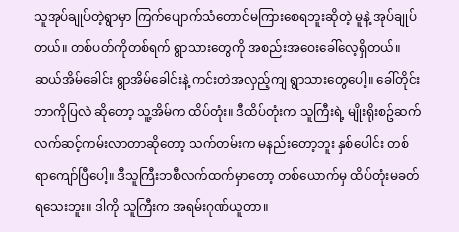သူအုပ်ချုပ်တဲ့ရွာမှာ ကြက်ပျောက်သံတောင်မကြားစေရဘူးဆိုတဲ့ မူနဲ့ အုပ်ချုပ်တယ်။ တစ်ပတ်ကိုတစ်ရက် ရွာသားတွေကို အစည်းအဝေးခေါ်လေ့ရှိတယ်။ ဆယ်အိမ်ခေါင်း ရွာအိမ်ခေါင်းနဲ့ ကင်းတဲအလှည့်ကျ ရွာသားတွေပေါ့။ ခေါ်တိုင်း ဘာကိုပြလဲ ဆိုတော့ သူ့အိမ်က ထိပ်တုံး။ ဒီထိပ်တုံးက သူကြီးရဲ့ မျိုးရိုးစဥ်ဆက် လက်ဆင့်ကမ်းလာတာဆိုတော့ သက်တမ်းက မနည်းတော့ဘူး နှစ်ပေါင်း တစ်ရာကျော်ပြီပေါ့။ ဒီသူကြီးဘစီလက်ထက်မှာတော့ တစ်ယောက်မှ ထိပ်တုံးမခတ်ရသေးဘူး။ ဒါကို သူကြီးက အရမ်းဂုဏ်ယူတာ။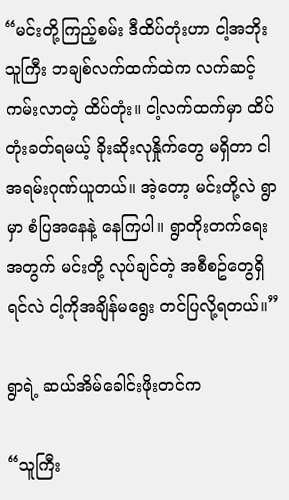“မင်းတို့ကြည့်စမ်း ဒီထိပ်တုံးဟာ ငါ့အဘိုး သူကြီး ဘချစ်လက်ထက်ထဲက လက်ဆင့်ကမ်းလာတဲ့ ထိပ်တုံး။ ငါ့လက်ထက်မှာ ထိပ်တုံးခတ်ရမယ့် ခိုးဆိုးလုနှိုက်တွေ မရှိတာ ငါအရမ်းဂုဏ်ယူတယ်။ အဲ့တော့ မင်းတို့လဲ ရွာမှာ စံပြအနေနဲ့ နေကြပါ။ ရွာတိုးတက်ရေးအတွက် မင်းတို့ လုပ်ချင်တဲ့ အစီစဥ်တွေရှိရင်လဲ ငါ့ကိုအချိန်မရွေး တင်ပြလို့ရတယ်။”

ရွာရဲ့ ဆယ်အိမ်ခေါင်းဖိုးတင်က

“သူကြီး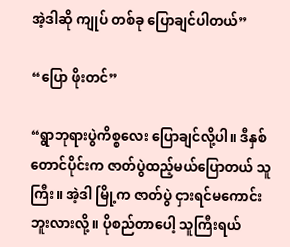အဲ့ဒါဆို ကျုပ် တစ်ခု ပြောချင်ပါတယ်”

“ပြော ဖိုးတင်”

“ရွာဘုရားပွဲကိစ္စလေး ပြောချင်လို့ပါ။ ဒီနှစ် တောင်ပိုင်းက ဇာတ်ပွဲထည့်မယ်ပြောတယ် သူကြီး။ အဲ့ဒါ မြို့က ဇာတ်ပွဲ ငှားရင်မကောင်းဘူးလားလို့။ ပိုစည်တာပေါ့ သူကြီးရယ်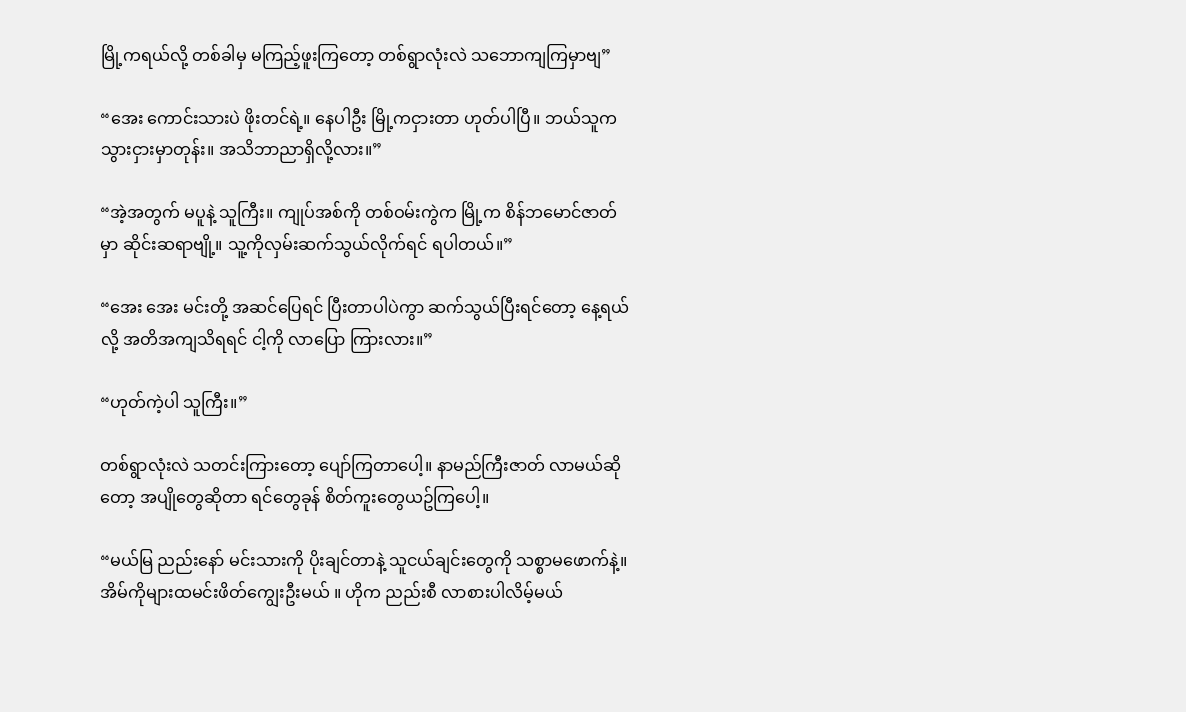မြို့ကရယ်လို့ တစ်ခါမှ မကြည့်ဖူးကြတော့ တစ်ရွာလုံးလဲ သဘောကျကြမှာဗျ”

“အေး ကောင်းသားပဲ ဖိုးတင်ရဲ့။ နေပါဦး မြို့ကငှားတာ ဟုတ်ပါပြီ။ ဘယ်သူက သွားငှားမှာတုန်း။ အသိဘာညာရှိလို့လား။”

“အဲ့အတွက် မပူနဲ့ သူကြီး။ ကျုပ်အစ်ကို တစ်ဝမ်းကွဲက မြို့က စိန်ဘမောင်ဇာတ်မှာ ဆိုင်းဆရာဗျို့။ သူ့ကိုလှမ်းဆက်သွယ်လိုက်ရင် ရပါတယ်။”

“အေး အေး မင်းတို့ အဆင်ပြေရင် ပြီးတာပါပဲကွာ ဆက်သွယ်ပြီးရင်တော့ နေ့ရယ်လို့ အတိအကျသိရရင် ငါ့ကို လာပြော ကြားလား။”

“ဟုတ်ကဲ့ပါ သူကြီး။”

တစ်ရွာလုံးလဲ သတင်းကြားတော့ ပျော်ကြတာပေါ့။ နာမည်ကြီးဇာတ် လာမယ်ဆိုတော့ အပျိုတွေဆိုတာ ရင်တွေခုန် စိတ်ကူးတွေယဥ်ကြပေါ့။

“မယ်မြ ညည်းနော် မင်းသားကို ပိုးချင်တာနဲ့ သူငယ်ချင်းတွေကို သစ္စာမဖောက်နဲ့။ အိမ်ကိုများထမင်းဖိတ်ကျွေးဦးမယ် ။ ဟိုက ညည်းစီ လာစားပါလိမ့်မယ်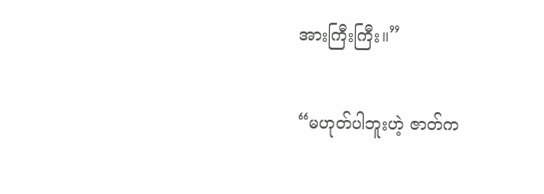အားကြီးကြီး။”

“မဟုတ်ပါဘူးဟဲ့ ဇာတ်က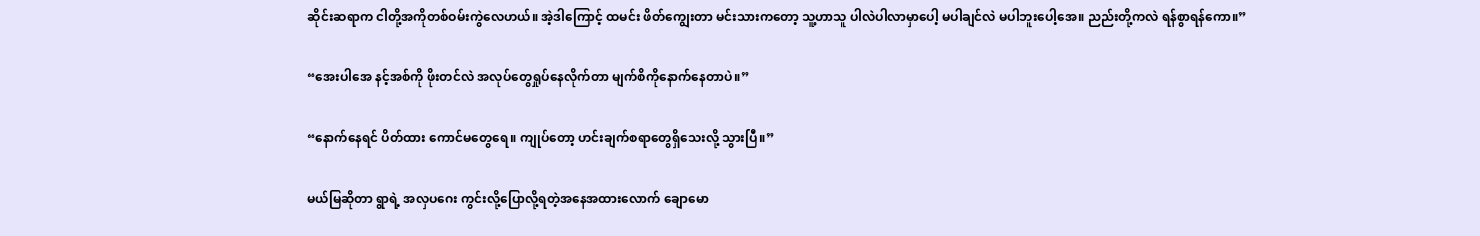ဆိုင်းဆရာက ငါတို့အကိုတစ်ဝမ်းကွဲလေဟယ်။ အဲ့ဒါကြောင့် ထမင်း ဖိတ်ကျွေးတာ မင်းသားကတော့ သူ့ဟာသူ ပါလဲပါလာမှာပေါ့ မပါချင်လဲ မပါဘူးပေါ့အေ။ ညည်းတို့ကလဲ ရန်စွာရန်ကော။”

“အေးပါအေ နင့်အစ်ကို ဖိုးတင်လဲ အလုပ်တွေရှုပ်နေလိုက်တာ မျက်စိကိုနောက်နေတာပဲ။”

“နောက်နေရင် ပိတ်ထား ကောင်မတွေရေ။ ကျုပ်တော့ ဟင်းချက်စရာတွေရှိသေးလို့ သွားပြီ။”

မယ်မြဆိုတာ ရွာရဲ့ အလှပဂေး ကွင်းလို့ပြောလို့ရတဲ့အနေအထားလောက် ချောမော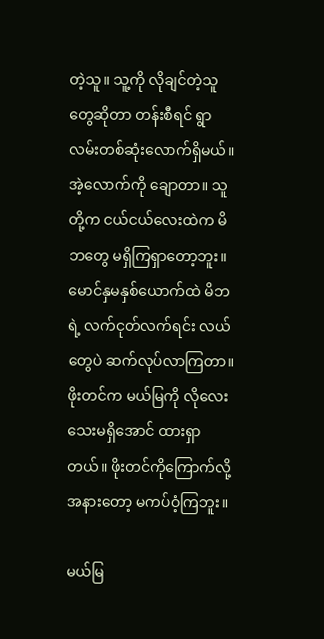တဲ့သူ။ သူ့ကို လိုချင်တဲ့သူတွေဆိုတာ တန်းစီရင် ရွာလမ်းတစ်ဆုံးလောက်ရှိမယ်။ အဲ့လောက်ကို ချောတာ။ သူတို့က ငယ်ငယ်လေးထဲက မိဘတွေ မရှိကြရှာတော့ဘူး။ မောင်နှမနှစ်ယောက်ထဲ မိဘရဲ့ လက်ငုတ်လက်ရင်း လယ်တွေပဲ ဆက်လုပ်လာကြတာ။ ဖိုးတင်က မယ်မြကို လိုလေးသေးမရှိအောင် ထားရှာတယ်။ ဖိုးတင်ကိုကြောက်လို့ အနားတော့ မကပ်ဝံ့ကြဘူး။

မယ်မြ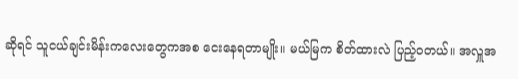ဆိုရင် သူငယ်ချင်းမိန်းကလေးတွေကအစ ငေးနေရတာမျိုး။ မယ်မြက စိတ်ထားလဲ ပြည့်ဝတယ်။ အလှူအ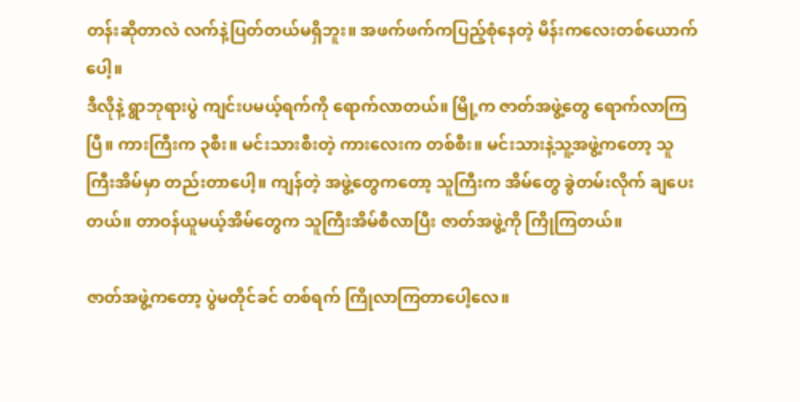တန်းဆိုတာလဲ လက်နဲ့ပြတ်တယ်မရှိဘူး။ အဖက်ဖက်ကပြည့်စုံနေတဲ့ မိန်းကလေးတစ်ယောက်ပေါ့။
ဒီလိုနဲ့ ရွာဘုရားပွဲ ကျင်းပမယ့်ရက်ကို ရောက်လာတယ်။ မြို့က ဇာတ်အဖွဲ့တွေ ရောက်လာကြပြီ။ ကားကြီးက ၃စီး။ မင်းသားစီးတဲ့ ကားလေးက တစ်စီး။ မင်းသားနဲ့သူ့အဖွဲ့ကတော့ သူကြီးအိမ်မှာ တည်းတာပေါ့။ ကျန်တဲ့ အဖွဲ့တွေကတော့ သူကြီးက အိမ်တွေ ခွဲတမ်းလိုက် ချပေးတယ်။ တာဝန်ယူမယ့်အိမ်တွေက သူကြီးအိမ်စီလာပြီး ဇာတ်အဖွဲ့ကို ကြိုကြတယ်။

ဇာတ်အဖွဲ့ကတော့ ပွဲမတိုင်ခင် တစ်ရက် ကြိုလာကြတာပေါ့လေ။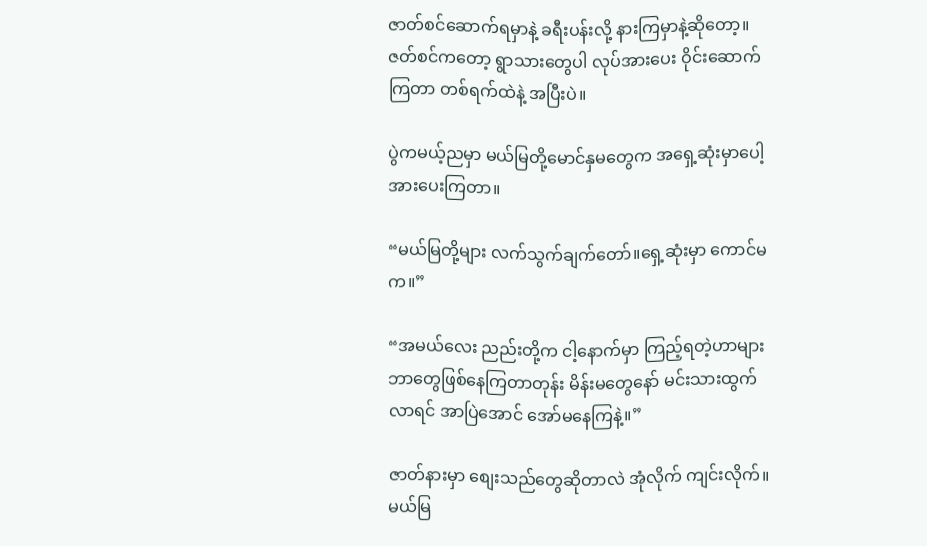ဇာတ်စင်ဆောက်ရမှာနဲ့ ခရီးပန်းလို့ နားကြမှာနဲ့ဆိုတော့။ ဇတ်စင်ကတော့ ရွာသားတွေပါ လုပ်အားပေး ဝိုင်းဆောက်ကြတာ တစ်ရက်ထဲနဲ့ အပြီးပဲ။

ပွဲကမယ့်ညမှာ မယ်မြတို့မောင်နှမတွေက အရှေ့ဆုံးမှာပေါ့ အားပေးကြတာ။

“မယ်မြတို့များ လက်သွက်ချက်တော်။ရှေ့ဆုံးမှာ ကောင်မက။”

“အမယ်လေး ညည်းတို့က ငါ့နောက်မှာ ကြည့်ရတဲ့ဟာများ ဘာတွေဖြစ်နေကြတာတုန်း မိန်းမတွေနော် မင်းသားထွက်လာရင် အာပြဲအောင် အော်မနေကြနဲ့။”

ဇာတ်နားမှာ စျေးသည်တွေဆိုတာလဲ အုံလိုက် ကျင်းလိုက်။ မယ်မြ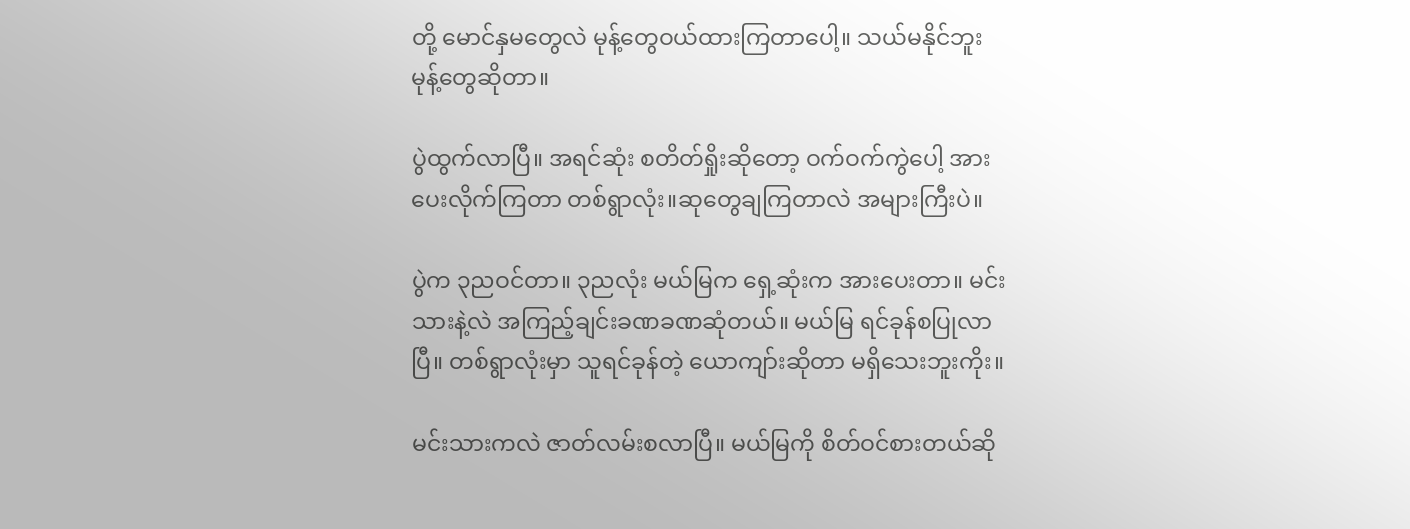တို့ မောင်နှမတွေလဲ မုန့်တွေဝယ်ထားကြတာပေါ့။ သယ်မနိုင်ဘူး မုန့်တွေဆိုတာ။

ပွဲထွက်လာပြီ။ အရင်ဆုံး စတိတ်ရှိုးဆိုတော့ ဝက်ဝက်ကွဲပေါ့ အားပေးလိုက်ကြတာ တစ်ရွာလုံး။ဆုတွေချကြတာလဲ အများကြီးပဲ။

ပွဲက ၃ညဝင်တာ။ ၃ညလုံး မယ်မြက ရှေ့ဆုံးက အားပေးတာ။ မင်းသားနဲ့လဲ အကြည့်ချင်းခဏခဏဆုံတယ်။ မယ်မြ ရင်ခုန်စပြုလာပြီ။ တစ်ရွာလုံးမှာ သူရင်ခုန်တဲ့ ယောကျာ်းဆိုတာ မရှိသေးဘူးကိုး။

မင်းသားကလဲ ဇာတ်လမ်းစလာပြီ။ မယ်မြကို စိတ်ဝင်စားတယ်ဆို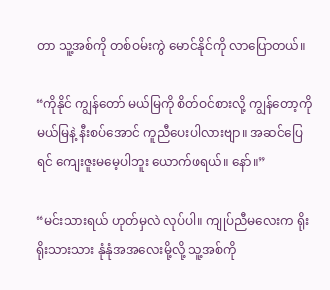တာ သူ့အစ်ကို တစ်ဝမ်းကွဲ မောင်နိုင်ကို လာပြောတယ်။

“ကိုနိုင် ကျွန်တော် မယ်မြကို စိတ်ဝင်စားလို့ ကျွန်တော့ကို မယ်မြနဲ့ နီးစပ်အောင် ကူညီပေးပါလားဗျာ။ အဆင်ပြေရင် ကျေးဇူးမမေ့ပါဘူး ယောက်ဖရယ်။ နော်။”

“မင်းသားရယ် ဟုတ်မှလဲ လုပ်ပါ။ ကျုပ်ညီမလေးက ရိုးရိုးသားသား နုံနုံအအလေးမို့လို့ သူ့အစ်ကို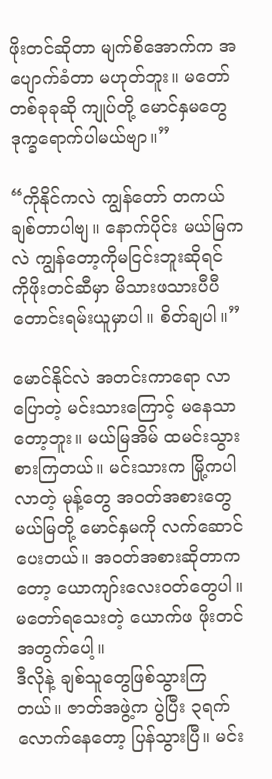ဖိုးတင်ဆိုတာ မျက်စိအောက်က အပျောက်ခံတာ မဟုတ်ဘူး။ မတော် တစ်ခုခုဆို ကျုပ်တို့ မောင်နှမတွေ ဒုက္ခရောက်ပါမယ်ဗျာ။”

“ကိုနိုင်ကလဲ ကျွန်တော် တကယ်ချစ်တာပါဗျ။ နောက်ပိုင်း မယ်မြကလဲ ကျွန်တော့ကိုမငြင်းဘူးဆိုရင် ကိုဖိုးတင်ဆီမှာ မိသားဖသားပီပီ တောင်းရမ်းယူမှာပါ။ စိတ်ချပါ။”

မောင်နိုင်လဲ အတင်းကာရော လာပြောတဲ့ မင်းသားကြောင့် မနေသာတော့ဘူး။ မယ်မြအိမ် ထမင်းသွားစားကြတယ်။ မင်းသားက မြို့ကပါလာတဲ့ မုန့်တွေ အဝတ်အစားတွေ မယ်မြတို့ မောင်နှမကို လက်ဆောင်ပေးတယ်။ အဝတ်အစားဆိုတာကတော့ ယောကျာ်းလေးဝတ်တွေပါ။ မတော်ရသေးတဲ့ ယောက်ဖ ဖိုးတင်အတွက်ပေါ့။
ဒီလိုနဲ့ ချစ်သူတွေဖြစ်သွားကြတယ်။ ဇာတ်အဖွဲ့က ပွဲပြီး ၃ရက်လောက်နေတော့ ပြန်သွားပြီ။ မင်း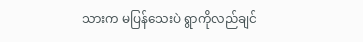သားက မပြန်သေးပဲ ရွာကိုလည်ချင်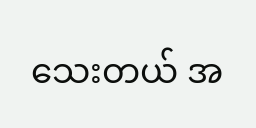သေးတယ် အ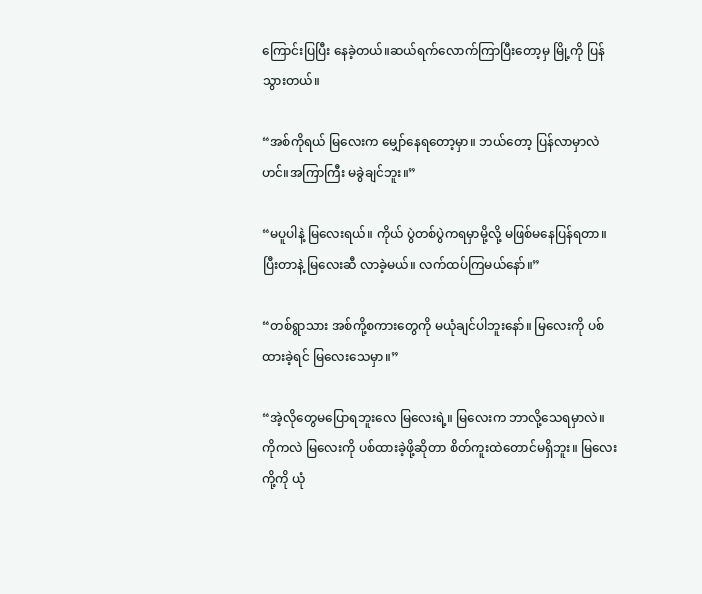ကြောင်းပြပြီး နေခဲ့တယ်။ဆယ်ရက်လောက်ကြာပြီးတော့မှ မြို့ကို ပြန်သွားတယ်။

“အစ်ကိုရယ် မြလေးက မျှော်နေရတော့မှာ။ ဘယ်တော့ ပြန်လာမှာလဲဟင်။အကြာကြီး မခွဲချင်ဘူး။”

“မပူပါနဲ့ မြလေးရယ်။ ကိုယ် ပွဲတစ်ပွဲကရမှာမို့လို့ မဖြစ်မနေပြန်ရတာ။ ပြီးတာနဲ့ မြလေးဆီ လာခဲ့မယ်။ လက်ထပ်ကြမယ်နော်။”

“တစ်ရွာသား အစ်ကို့စကားတွေကို မယုံချင်ပါဘူးနော်။ မြလေးကို ပစ်ထားခဲ့ရင် မြလေးသေမှာ။”

“အဲ့လိုတွေမပြောရဘူးလေ မြလေးရဲ့။ မြလေးက ဘာလို့သေရမှာလဲ။ ကိုကလဲ မြလေးကို ပစ်ထားခဲ့ဖို့ဆိုတာ စိတ်ကူးထဲတောင်မရှိဘူး။ မြလေး ကို့ကို ယုံ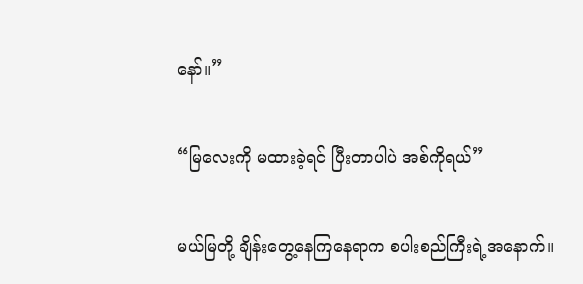နော်။”

“မြလေးကို မထားခဲ့ရင် ပြီးတာပါပဲ အစ်ကိုရယ်”

မယ်မြတို့ ချိန်းတွေ့နေကြနေရာက စပါးစည်ကြီးရဲ့အနောက်။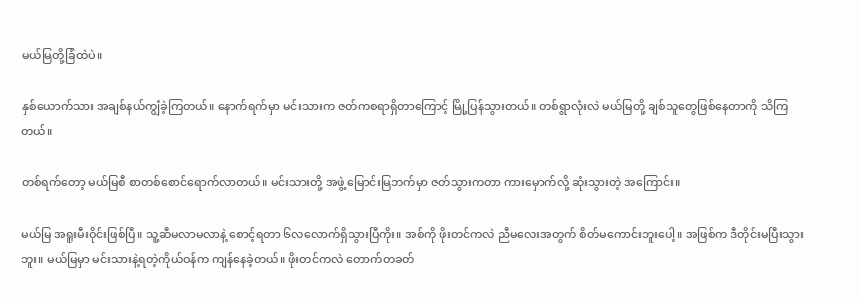မယ်မြတို့ခြံထဲပဲ။

နှစ်ယောက်သား အချစ်နယ်ကျွံခဲ့ကြတယ်။ နောက်ရက်မှာ မင်းသားက ဇတ်ကစရာရှိတာကြောင့် မြို့ပြန်သွားတယ်။ တစ်ရွာလုံးလဲ မယ်မြတို့ ချစ်သူတွေဖြစ်နေတာကို သိကြတယ်။

တစ်ရက်တော့ မယ်မြစီ စာတစ်စောင်ရောက်လာတယ်။ မင်းသားတို့ အဖွဲ့ မြောင်းမြဘက်မှာ ဇတ်သွားကတာ ကားမှောက်လို့ ဆုံးသွားတဲ့ အကြောင်း။

မယ်မြ အရူးမီးဝိုင်းဖြစ်ပြီ။ သူ့ဆီမလာမလာနဲ့ စောင့်ရတာ ၆လလောက်ရှိသွားပြီကိုး။ အစ်ကို ဖိုးတင်ကလဲ ညီမလေးအတွက် စိတ်မကောင်းဘူးပေါ့။ အဖြစ်က ဒီတိုင်းမပြီးသွားဘူး။ မယ်မြမှာ မင်းသားနဲ့ရတဲ့ကိုယ်ဝန်က ကျန်နေခဲ့တယ်။ ဖိုးတင်ကလဲ တောက်တခတ်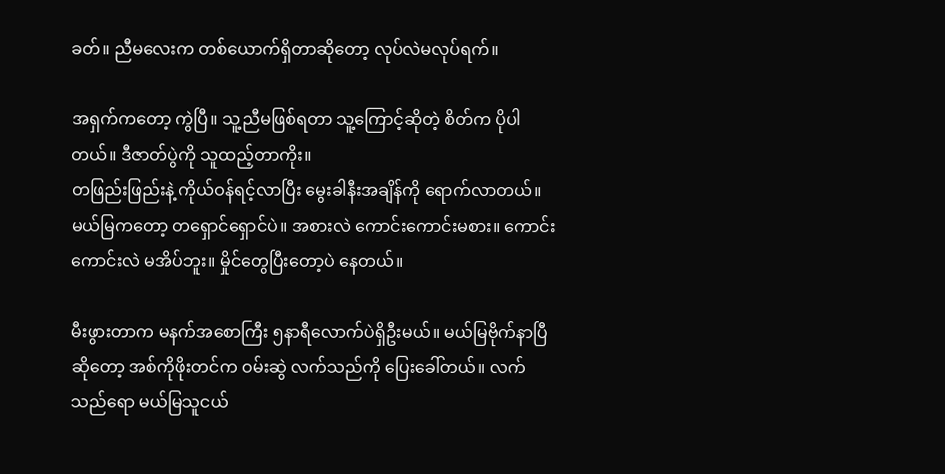ခတ်။ ညီမလေးက တစ်ယောက်ရှိတာဆိုတော့ လုပ်လဲမလုပ်ရက်။

အရှက်ကတော့ ကွဲပြီ။ သူ့ညီမဖြစ်ရတာ သူ့ကြောင့်ဆိုတဲ့ စိတ်က ပိုပါတယ်။ ဒီဇာတ်ပွဲကို သူထည့်တာကိုး။
တဖြည်းဖြည်းနဲ့ ကိုယ်ဝန်ရင့်လာပြီး မွေးခါနီးအချိန်ကို ရောက်လာတယ်။ မယ်မြကတော့ တရှောင်ရှောင်ပဲ။ အစားလဲ ကောင်းကောင်းမစား။ ကောင်းကောင်းလဲ မအိပ်ဘူး။ မှိုင်တွေပြီးတော့ပဲ နေတယ်။

မီးဖွားတာက မနက်အစောကြီး ၅နာရီလောက်ပဲရှိဦးမယ်။ မယ်မြဗိုက်နာပြီဆိုတော့ အစ်ကိုဖိုးတင်က ဝမ်းဆွဲ လက်သည်ကို ပြေးခေါ်တယ်။ လက်သည်ရော မယ်မြသူငယ်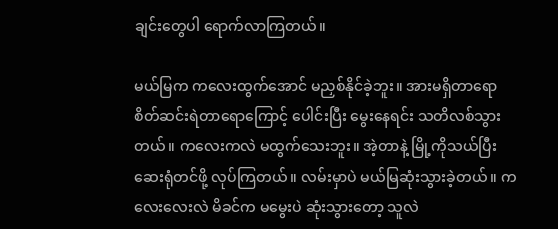ချင်းတွေပါ ရောက်လာကြတယ်။

မယ်မြက ကလေးထွက်အောင် မညှစ်နိုင်ခဲ့ဘူး။ အားမရှိတာရော စိတ်ဆင်းရဲတာရောကြောင့် ပေါင်းပြီး မွေးနေရင်း သတိလစ်သွားတယ်။ ကလေးကလဲ မထွက်သေးဘူး။ အဲ့တာနဲ့ မြို့ကိုသယ်ပြီး ဆေးရုံတင်ဖို့ လုပ်ကြတယ်။ လမ်းမှာပဲ မယ်မြဆုံးသွားခဲ့တယ်။ ကလေးလေးလဲ မိခင်က မမွေးပဲ ဆုံးသွားတော့ သူလဲ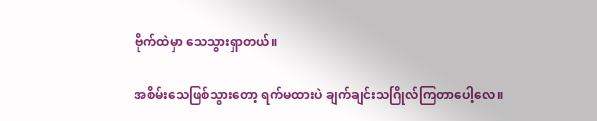ဗိုက်ထဲမှာ သေသွားရှာတယ်။

အစိမ်းသေဖြစ်သွားတော့ ရက်မထားပဲ ချက်ချင်းသဂြိုလ်ကြတာပေါ့လေ။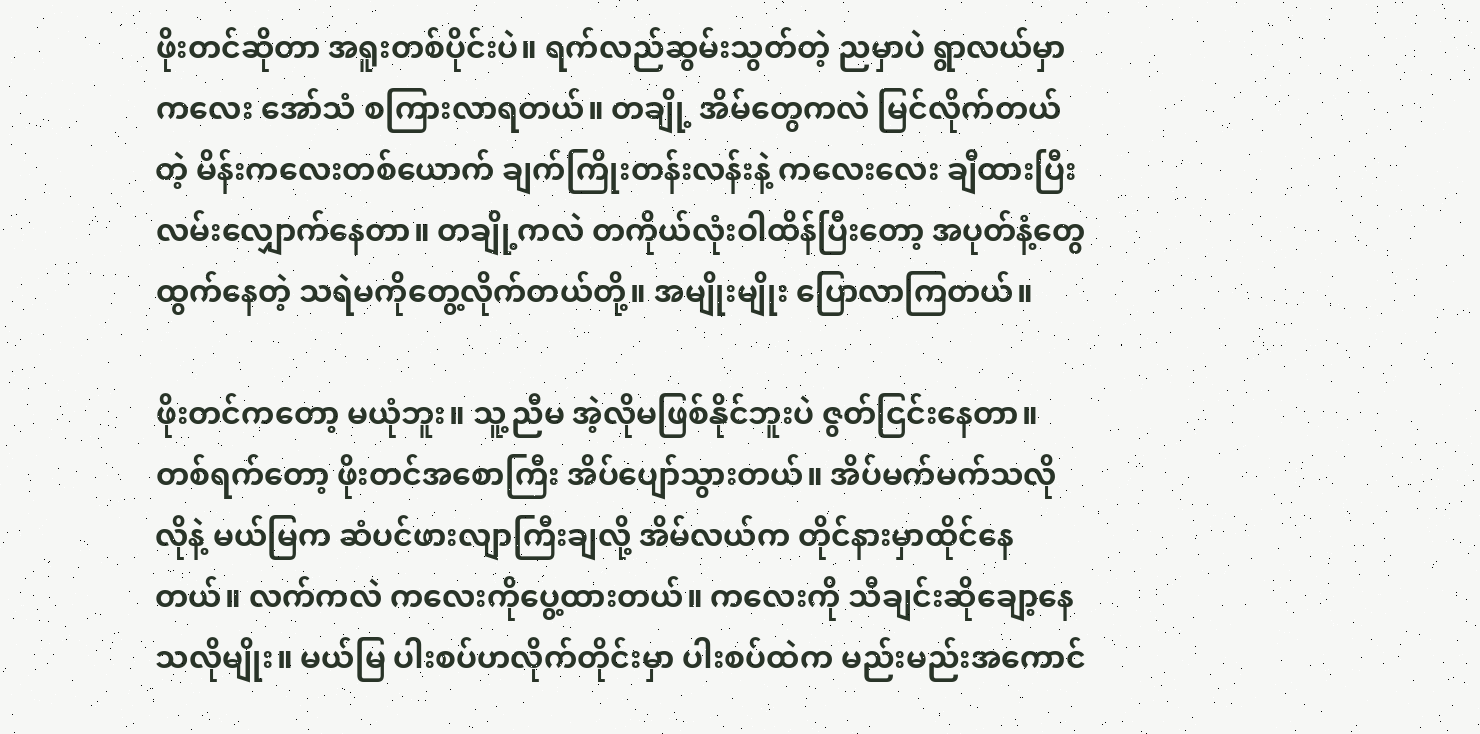ဖိုးတင်ဆိုတာ အရူးတစ်ပိုင်းပဲ။ ရက်လည်ဆွမ်းသွတ်တဲ့ ညမှာပဲ ရွာလယ်မှာ ကလေး အော်သံ စကြားလာရတယ်။ တချို့ အိမ်တွေကလဲ မြင်လိုက်တယ်တဲ့ မိန်းကလေးတစ်ယောက် ချက်ကြိုးတန်းလန်းနဲ့ ကလေးလေး ချီထားပြီး လမ်းလျှောက်နေတာ။ တချို့ကလဲ တကိုယ်လုံးဝါထိန်ပြီးတော့ အပုတ်နံ့တွေထွက်နေတဲ့ သရဲမကိုတွေ့လိုက်တယ်တို့။ အမျိုးမျိုး ပြောလာကြတယ်။

ဖိုးတင်ကတော့ မယုံဘူး။ သူ့ညီမ အဲ့လိုမဖြစ်နိုင်ဘူးပဲ ဇွတ်ငြင်းနေတာ။ တစ်ရက်တော့ ဖိုးတင်အစောကြီး အိပ်ပျော်သွားတယ်။ အိပ်မက်မက်သလိုလိုနဲ့ မယ်မြက ဆံပင်ဖားလျာကြီးချလို့ အိမ်လယ်က တိုင်နားမှာထိုင်နေတယ်။ လက်ကလဲ ကလေးကိုပွေ့ထားတယ်။ ကလေးကို သီချင်းဆိုချော့နေသလိုမျိုး။ မယ်မြ ပါးစပ်ဟလိုက်တိုင်းမှာ ပါးစပ်ထဲက မည်းမည်းအကောင်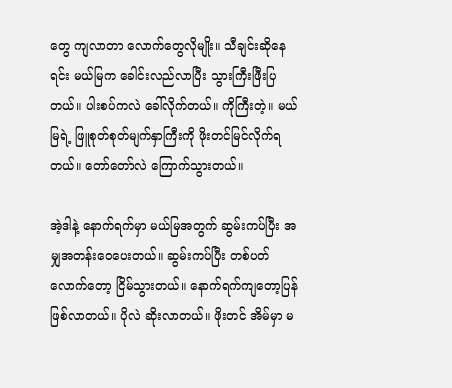တွေ ကျလာတာ လောက်တွေလိုမျိုး။ သီချင်းဆိုနေရင်း မယ်မြက ခေါင်းလည်လာပြီး သွားကြီးဖြီးပြတယ်။ ပါးစပ်ကလဲ ခေါ်လိုက်တယ်။ ကိုကြီးတဲ့။ မယ်မြရဲ့ ဖြူစုတ်စုတ်မျက်နှာကြီးကို ဖိုးတင်မြင်လိုက်ရတယ်။ တော်တော်လဲ ကြောက်သွားတယ်။

အဲ့ဒါနဲ့ နောက်ရက်မှာ မယ်မြအတွက် ဆွမ်းကပ်ပြီး အမျှအတန်းဝေပေးတယ်။ ဆွမ်းကပ်ပြီး တစ်ပတ်လောက်တော့ ငြိမ်သွားတယ်။ နောက်ရက်ကျတော့ပြန်ဖြစ်လာတယ်။ ပိုလဲ ဆိုးလာတယ်။ ဖိုးတင် အိမ်မှာ မ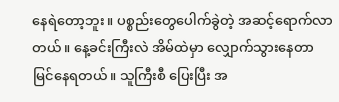နေရဲတော့ဘူး။ ပစ္စည်းတွေပေါက်ခွဲတဲ့ အဆင့်ရောက်လာတယ်။ နေ့ခင်းကြီးလဲ အိမ်ထဲမှာ လျှောက်သွားနေတာ မြင်နေရတယ်။ သူကြီးစီ ပြေးပြီး အ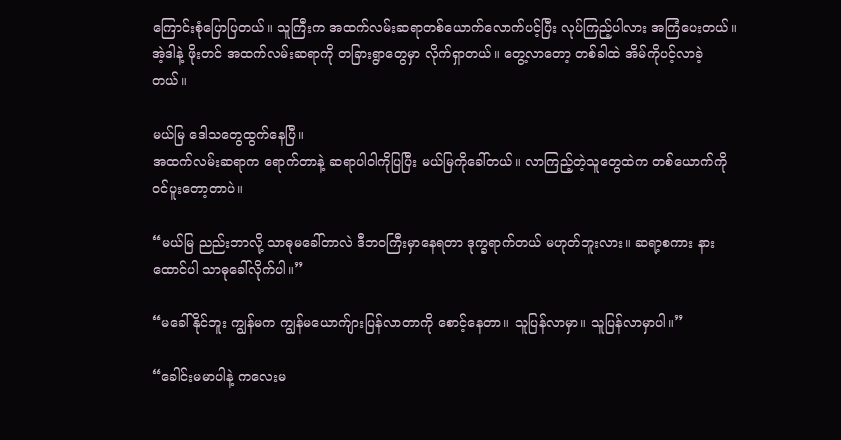ကြောင်းစုံပြောပြတယ်။ သူကြီးက အထက်လမ်းဆရာတစ်ယောက်လောက်ပင့်ပြီး လုပ်ကြည့်ပါလား အကြံပေးတယ်။
အဲ့ဒါနဲ့ ဖိုးတင် အထက်လမ်းဆရာကို တခြားရွာတွေမှာ လိုက်ရှာတယ်။ တွေ့လာတော့ တစ်ခါထဲ အိမ်ကိုပင့်လာခဲ့တယ်။

မယ်မြ ဒေါသတွေထွက်နေပြီ။
အထက်လမ်းဆရာက ရောက်တာနဲ့ ဆရာပါဝါကိုပြပြီး မယ်မြကိုခေါ်တယ်။ လာကြည့်တဲ့သူတွေထဲက တစ်ယောက်ကို ဝင်ပူးတော့တာပဲ။

“မယ်မြ ညည်းဘာလို့ သာဓုမခေါ်တာလဲ ဒီဘဝကြီးမှာနေရတာ ဒုက္ခရာက်တယ် မဟုတ်ဘူးလား။ ဆရာ့စကား နားထောင်ပါ သာဓုခေါ်လိုက်ပါ။”

“မခေါ်နိုင်ဘူး ကျွန်မက ကျွန်မယောက်ျားပြန်လာတာကို စောင့်နေတာ။ သူပြန်လာမှာ။ သူပြန်လာမှာပါ။”

“ခေါင်းမမာပါနဲ့ ကလေးမ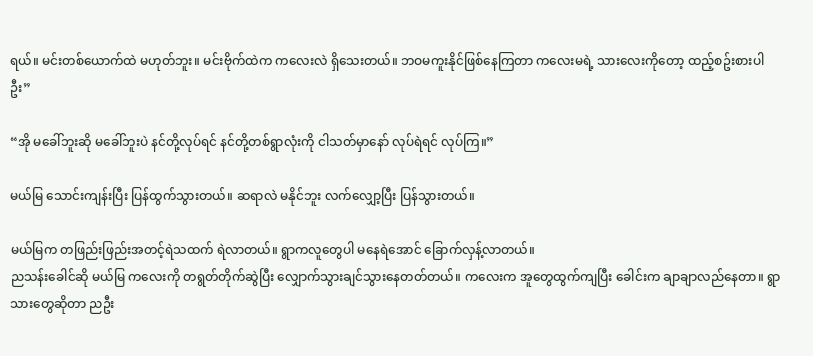ရယ်။ မင်းတစ်ယောက်ထဲ မဟုတ်ဘူး။ မင်းဗိုက်ထဲက ကလေးလဲ ရှိသေးတယ်။ ဘဝမကူးနိုင်ဖြစ်နေကြတာ ကလေးမရဲ့ သားလေးကိုတော့ ထည့်စဥ်းစားပါဦး”

“အို မခေါ်ဘူးဆို မခေါ်ဘူးပဲ နင်တို့လုပ်ရင် နင်တို့တစ်ရွာလုံးကို ငါသတ်မှာနော် လုပ်ရဲရင် လုပ်ကြ။”

မယ်မြ သောင်းကျန်းပြီး ပြန်ထွက်သွားတယ်။ ဆရာလဲ မနိုင်ဘူး လက်လျှော့ပြီး ပြန်သွားတယ်။

မယ်မြက တဖြည်းဖြည်းအတင့်ရဲသထက် ရဲလာတယ်။ ရွာကလူတွေပါ မနေရဲအောင် ခြောက်လှန့်လာတယ်။
ညသန်းခေါင်ဆို မယ်မြ ကလေးကို တရွတ်တိုက်ဆွဲပြီး လျှောက်သွားချင်သွားနေတတ်တယ်။ ကလေးက အူတွေထွက်ကျပြီး ခေါင်းက ချာချာလည်နေတာ။ ရွာသားတွေဆိုတာ ညဦး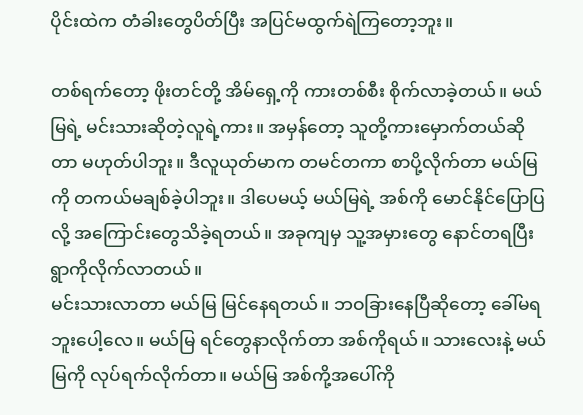ပိုင်းထဲက တံခါးတွေပိတ်ပြီး အပြင်မထွက်ရဲကြတော့ဘူး။

တစ်ရက်တော့ ဖိုးတင်တို့ အိမ်ရှေ့ကို ကားတစ်စီး စိုက်လာခဲ့တယ်။ မယ်မြရဲ့ မင်းသားဆိုတဲ့လူရဲ့ကား။ အမှန်တော့ သူတို့ကားမှောက်တယ်ဆိုတာ မဟုတ်ပါဘူး။ ဒီလူယုတ်မာက တမင်တကာ စာပို့လိုက်တာ မယ်မြကို တကယ်မချစ်ခဲ့ပါဘူး။ ဒါပေမယ့် မယ်မြရဲ့ အစ်ကို မောင်နိုင်ပြောပြလို့ အကြောင်းတွေသိခဲ့ရတယ်။ အခုကျမှ သူ့အမှားတွေ နောင်တရပြီး ရွာကိုလိုက်လာတယ်။
မင်းသားလာတာ မယ်မြ မြင်နေရတယ်။ ဘဝခြားနေပြီဆိုတော့ ခေါ်မရဘူးပေါ့လေ။ မယ်မြ ရင်တွေနာလိုက်တာ အစ်ကိုရယ်။ သားလေးနဲ့ မယ်မြကို လုပ်ရက်လိုက်တာ။ မယ်မြ အစ်ကို့အပေါ်ကို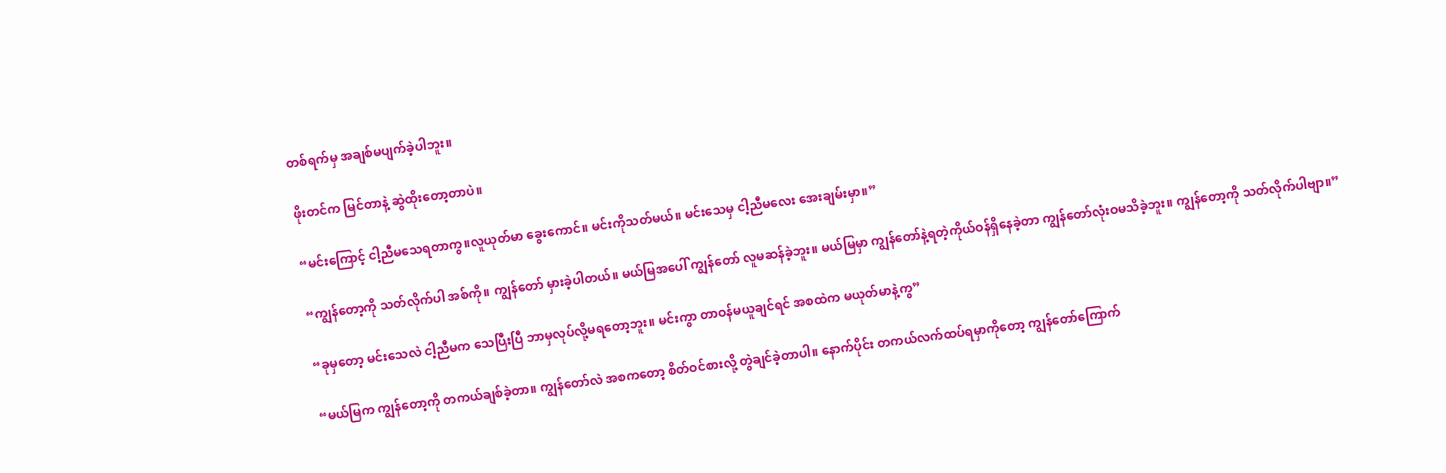တစ်ရက်မှ အချစ်မပျက်ခဲ့ပါဘူး။

ဖိုးတင်က မြင်တာနဲ့ ဆွဲထိုးတော့တာပဲ။

“မင်းကြောင့် ငါ့ညီမသေရတာကွ။လူယုတ်မာ ခွေးကောင်။ မင်းကိုသတ်မယ်။ မင်းသေမှ ငါ့ညီမလေး အေးချမ်းမှာ။”

“ကျွန်တော့ကို သတ်လိုက်ပါ အစ်ကို။ ကျွန်တော် မှားခဲ့ပါတယ်။ မယ်မြအပေါ် ကျွန်တော် လူမဆန်ခဲ့ဘူး။ မယ်မြမှာ ကျွန်တော်နဲ့ရတဲ့ကိုယ်ဝန်ရှိနေခဲ့တာ ကျွန်တော်လုံးဝမသိခဲ့ဘူး။ ကျွန်တော့ကို သတ်လိုက်ပါဗျာ။”

“ခုမှတော့ မင်းသေလဲ ငါ့ညီမက သေပြီးပြီ ဘာမှလုပ်လို့မရတော့ဘူး။ မင်းကွာ တာဝန်မယူချင်ရင် အစထဲက မယုတ်မာနဲ့ကွ”

“မယ်မြက ကျွန်တော့ကို တကယ်ချစ်ခဲ့တာ။ ကျွန်တော်လဲ အစကတော့ စိတ်ဝင်စားလို့ တွဲချင်ခဲ့တာပါ။ နောက်ပိုင်း တကယ်လက်ထပ်ရမှာကိုတော့ ကျွန်တော်ကြောက်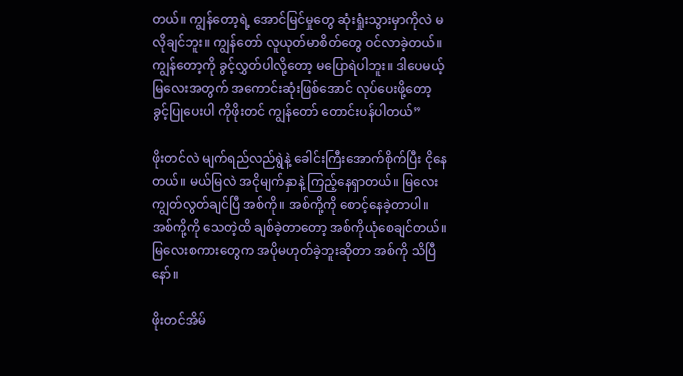တယ်။ ကျွန်တော့ရဲ့ အောင်မြင်မှုတွေ ဆုံးရှုံးသွားမှာကိုလဲ မလိုချင်ဘူး။ ကျွန်တော် လူယုတ်မာစိတ်တွေ ဝင်လာခဲ့တယ်။ ကျွန်တော့ကို ခွင့်လွှတ်ပါလို့တော့ မပြောရဲပါဘူး။ ဒါပေမယ့် မြလေးအတွက် အကောင်းဆုံးဖြစ်အောင် လုပ်ပေးဖို့တော့ ခွင့်ပြုပေးပါ ကိုဖိုးတင် ကျွန်တော် တောင်းပန်ပါတယ်”

ဖိုးတင်လဲ မျက်ရည်လည်ရွဲနဲ့ ခေါင်းကြီးအောက်စိုက်ပြီး ငိုနေတယ်။ မယ်မြလဲ အငိုမျက်နှာနဲ့ ကြည့်နေရှာတယ်။ မြလေး ကျွတ်လွတ်ချင်ပြီ အစ်ကို။ အစ်ကို့ကို စောင့်နေခဲ့တာပါ။ အစ်ကို့ကို သေတဲ့ထိ ချစ်ခဲ့တာတော့ အစ်ကိုယုံစေချင်တယ်။ မြလေးစကားတွေက အပိုမဟုတ်ခဲ့ဘူးဆိုတာ အစ်ကို သိပြီနော်။

ဖိုးတင်အိမ်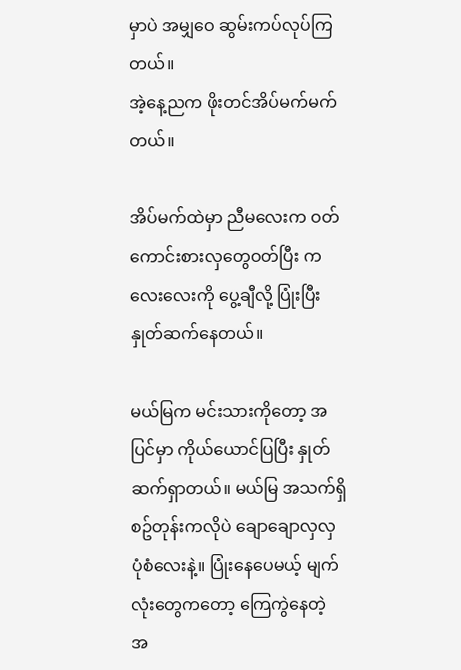မှာပဲ အမျှဝေ ဆွမ်းကပ်လုပ်ကြတယ်။
အဲ့နေ့ညက ဖိုးတင်အိပ်မက်မက်တယ်။

အိပ်မက်ထဲမှာ ညီမလေးက ဝတ်ကောင်းစားလှတွေဝတ်ပြီး ကလေးလေးကို ပွေ့ချီလို့ ပြုံးပြီး နှုတ်ဆက်နေတယ်။

မယ်မြက မင်းသားကိုတော့ အပြင်မှာ ကိုယ်ယောင်ပြပြီး နှုတ်ဆက်ရှာတယ်။ မယ်မြ အသက်ရှိစဥ်တုန်းကလိုပဲ ချောချောလှလှ ပုံစံလေးနဲ့။ ပြုံးနေပေမယ့် မျက်လုံးတွေကတော့ ကြေကွဲနေတဲ့ အ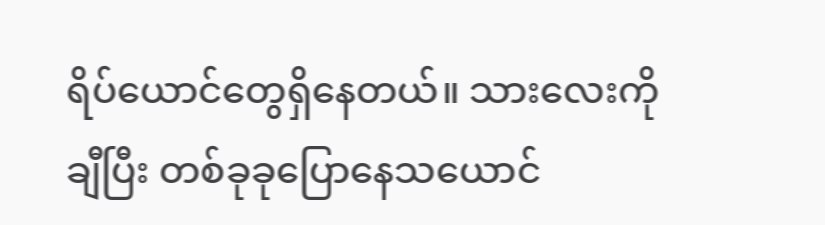ရိပ်ယောင်တွေရှိနေတယ်။ သားလေးကိုချီပြီး တစ်ခုခုပြောနေသယောင်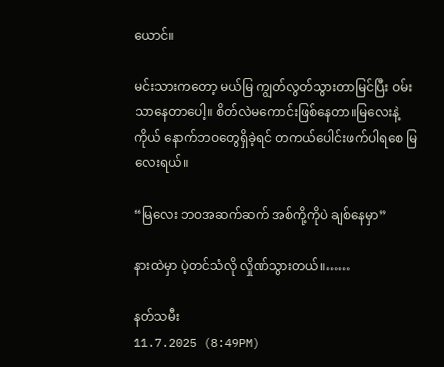ယောင်။

မင်းသားကတော့ မယ်မြ ကျွတ်လွတ်သွားတာမြင်ပြီး ဝမ်းသာနေတာပေါ့။ စိတ်လဲမကောင်းဖြစ်နေတာ။မြလေးနဲ့ ကိုယ် နောက်ဘဝတွေရှိခဲ့ရင် တကယ်ပေါင်းဖက်ပါရစေ မြလေးရယ်။

“မြလေး ဘဝအဆက်ဆက် အစ်ကို့ကိုပဲ ချစ်နေမှာ”

နားထဲမှာ ပဲ့တင်သံလို လှိုဏ်သွားတယ်။……

နတ်သမီး
11.7.2025 (8:49PM)